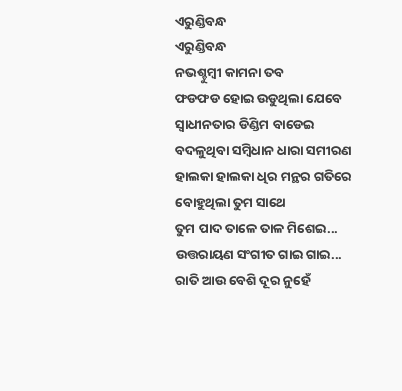ଏରୁଣ୍ଡିବନ୍ଧ
ଏରୁଣ୍ଡିବନ୍ଧ
ନଭଶ୍ଚୁମ୍ବୀ କାମନା ତବ
ଫଡଫଡ ହୋଇ ଉଡୁଥିଲା ଯେବେ
ସ୍ୱାଧୀନତାର ଡିଣ୍ଡିମ ବାଡେଇ
ବଦଳୁଥିବା ସମ୍ବିଧାନ ଧାରା ସମୀରଣ
ହାଲକା ହାଲକା ଧିର ମନ୍ଥର ଗତିରେ
ବୋହୁଥିଲା ତୁମ ସାଥେ
ତୁମ ପାଦ ତାଳେ ତାଳ ମିଶେଇ...
ଉତ୍ତରାୟଣ ସଂଗୀତ ଗାଇ ଗାଇ...
ରାତି ଆଉ ବେଶି ଦୂର ନୁହେଁ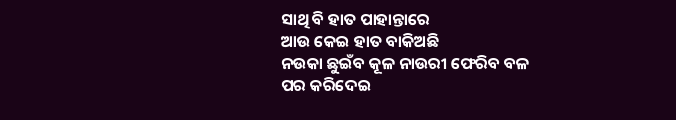ସାଥି ବି ହାତ ପାହାନ୍ତାରେ
ଆଉ କେଇ ହାତ ବାକିଅଛି
ନଉକା ଛୁଇଁବ କୂଳ ନାଉରୀ ଫେରିବ ବଳ
ପର କରିଦେଇ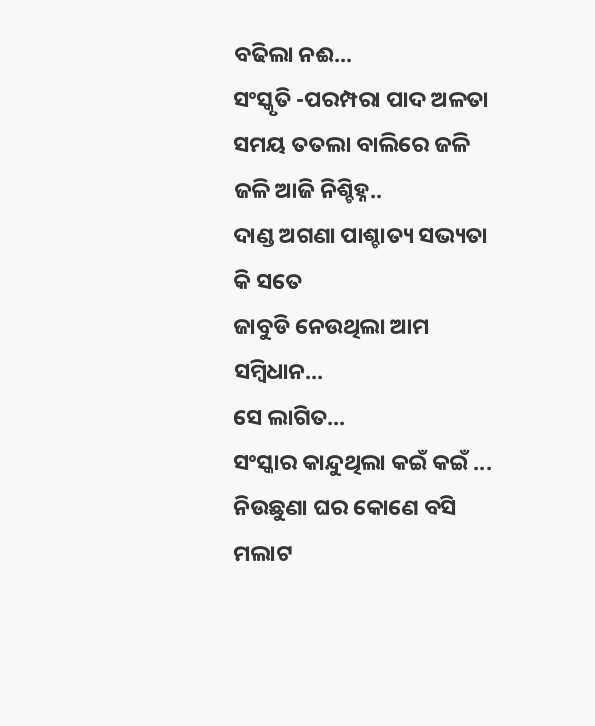ବଢିଲା ନଈ...
ସଂସ୍କୃତି -ପରମ୍ପରା ପାଦ ଅଳତା
ସମୟ ତତଲା ବାଲିରେ ଜଳି ଜଳି ଆଜି ନିଶ୍ଚିହ୍ନ..
ଦାଣ୍ଡ ଅଗଣା ପାଶ୍ଚାତ୍ୟ ସଭ୍ୟତା କି ସତେ
ଜାବୁଡି ନେଉଥିଲା ଆମ ସମ୍ବିଧାନ...
ସେ ଲାଗିତ...
ସଂସ୍କାର କାନ୍ଦୁଥିଲା କଇଁ କଇଁ ...
ନିଉଛୁଣା ଘର କୋଣେ ବସି
ମଲାଟ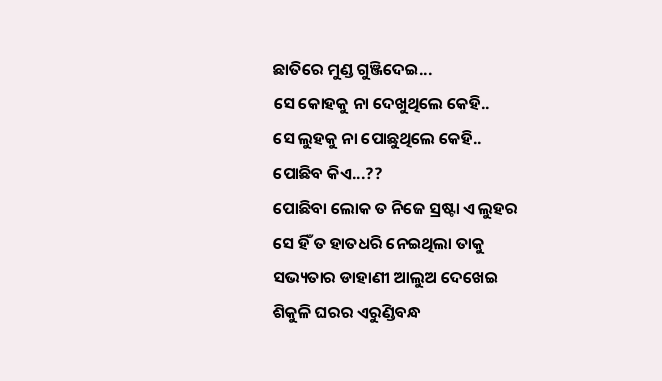ଛାତିରେ ମୁଣ୍ଡ ଗୁଞ୍ଜିଦେଇ...
ସେ କୋହକୁ ନା ଦେଖୁଥିଲେ କେହି..
ସେ ଲୁହକୁ ନା ପୋଛୁଥିଲେ କେହି..
ପୋଛିବ କିଏ...??
ପୋଛିବା ଲୋକ ତ ନିଜେ ସ୍ରଷ୍ଟା ଏ ଲୁହର
ସେ ହିଁ ତ ହାତଧରି ନେଇଥିଲା ତାକୁ
ସଭ୍ୟତାର ଡାହାଣୀ ଆଲୁଅ ଦେଖେଇ
ଶିକୁଳି ଘରର ଏରୁଣ୍ଡିବନ୍ଧ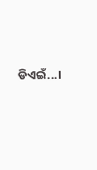ଡିଏଇଁ...।